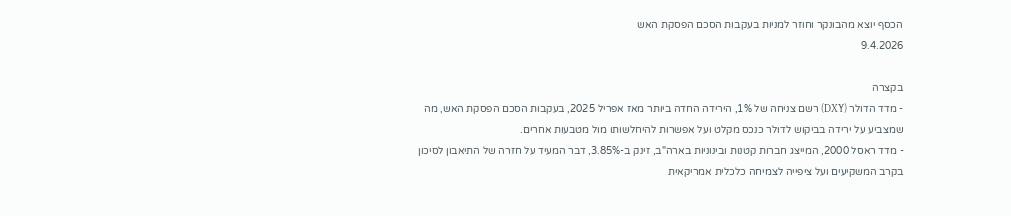הכסף יוצא מהבונקר וחוזר למניות בעקבות הסכם הפסקת האש
9.4.2026

בקצרה
- מדד הדולר (DXY) רשם צניחה של 1%, הירידה החדה ביותר מאז אפריל 2025, בעקבות הסכם הפסקת האש, מה שמצביע על ירידה בביקוש לדולר כנכס מקלט ועל אפשרות להיחלשותו מול מטבעות אחרים.
- מדד ראסל 2000, המייצג חברות קטנות ובינוניות בארה"ב, זינק ב-3.85%, דבר המעיד על חזרה של התיאבון לסיכון בקרב המשקיעים ועל ציפייה לצמיחה כלכלית אמריקאית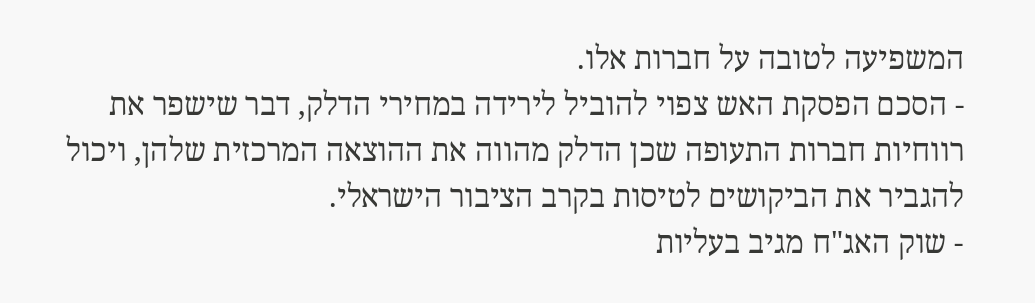המשפיעה לטובה על חברות אלו.
- הסכם הפסקת האש צפוי להוביל לירידה במחירי הדלק, דבר שישפר את רווחיות חברות התעופה שכן הדלק מהווה את ההוצאה המרכזית שלהן, ויכול להגביר את הביקושים לטיסות בקרב הציבור הישראלי.
- שוק האג"ח מגיב בעליות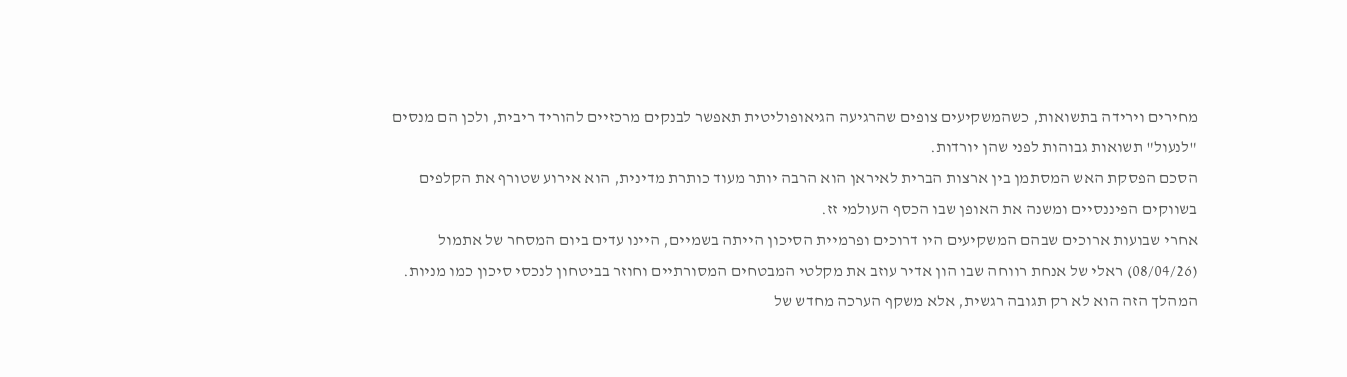מחירים וירידה בתשואות, כשהמשקיעים צופים שהרגיעה הגיאופוליטית תאפשר לבנקים מרכזיים להוריד ריבית, ולכן הם מנסים "לנעול" תשואות גבוהות לפני שהן יורדות.
הסכם הפסקת האש המסתמן בין ארצות הברית לאיראן הוא הרבה יותר מעוד כותרת מדינית, הוא אירוע שטורף את הקלפים בשווקים הפיננסיים ומשנה את האופן שבו הכסף העולמי זז.
אחרי שבועות ארוכים שבהם המשקיעים היו דרוכים ופרמיית הסיכון הייתה בשמיים, היינו עדים ביום המסחר של אתמול (08/04/26) ראלי של אנחת רווחה שבו הון אדיר עוזב את מקלטי המבטחים המסורתיים וחוזר בביטחון לנכסי סיכון כמו מניות.
המהלך הזה הוא לא רק תגובה רגשית, אלא משקף הערכה מחדש של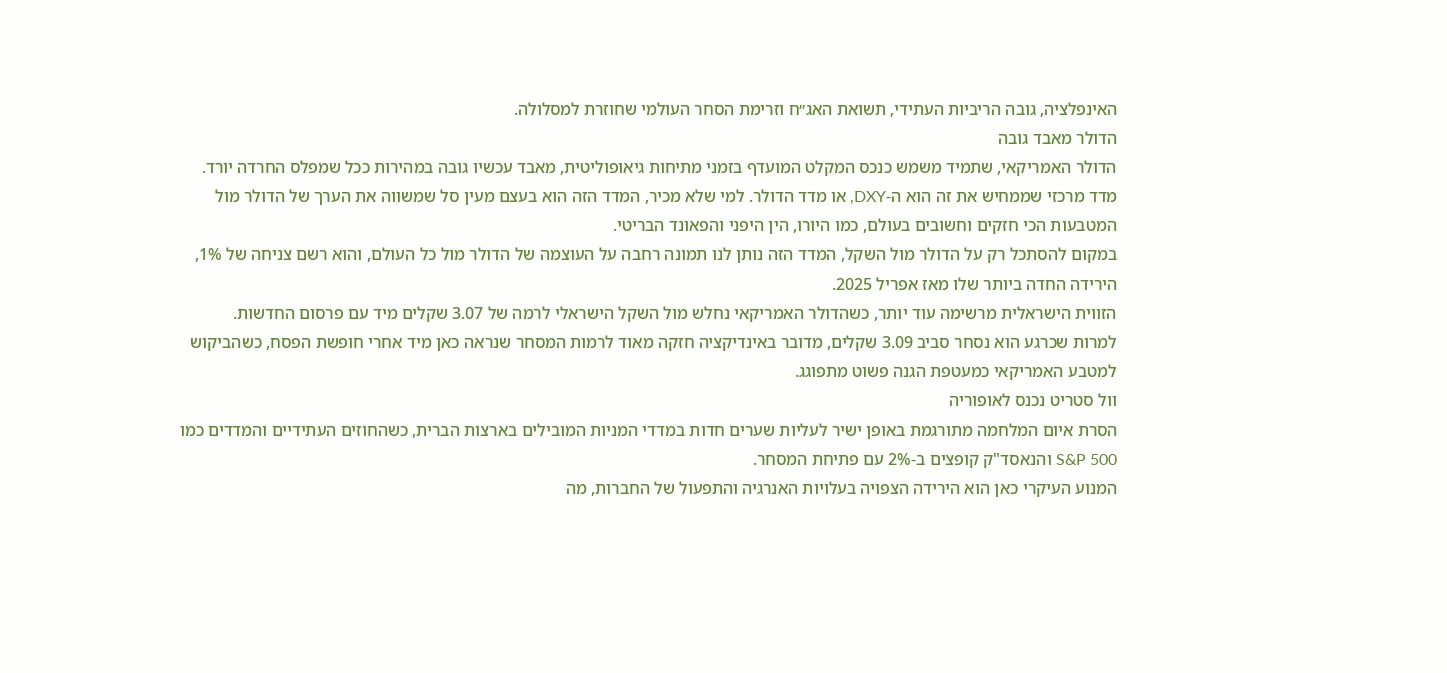האינפלציה, גובה הריביות העתידי, תשואת האג״ח וזרימת הסחר העולמי שחוזרת למסלולה.
הדולר מאבד גובה
הדולר האמריקאי, שתמיד משמש כנכס המקלט המועדף בזמני מתיחות גיאופוליטית, מאבד עכשיו גובה במהירות ככל שמפלס החרדה יורד.
מדד מרכזי שממחיש את זה הוא ה-DXY, או מדד הדולר. למי שלא מכיר, המדד הזה הוא בעצם מעין סל שמשווה את הערך של הדולר מול המטבעות הכי חזקים וחשובים בעולם, כמו היורו, הין היפני והפאונד הבריטי.
במקום להסתכל רק על הדולר מול השקל, המדד הזה נותן לנו תמונה רחבה על העוצמה של הדולר מול כל העולם, והוא רשם צניחה של 1%, הירידה החדה ביותר שלו מאז אפריל 2025.
הזווית הישראלית מרשימה עוד יותר, כשהדולר האמריקאי נחלש מול השקל הישראלי לרמה של 3.07 שקלים מיד עם פרסום החדשות.
למרות שכרגע הוא נסחר סביב 3.09 שקלים, מדובר באינדיקציה חזקה מאוד לרמות המסחר שנראה כאן מיד אחרי חופשת הפסח, כשהביקוש למטבע האמריקאי כמעטפת הגנה פשוט מתפוגג.
וול סטריט נכנס לאופוריה
הסרת איום המלחמה מתורגמת באופן ישיר לעליות שערים חדות במדדי המניות המובילים בארצות הברית, כשהחוזים העתידיים והמדדים כמו S&P 500 והנאסד"ק קופצים ב-2% עם פתיחת המסחר.
המנוע העיקרי כאן הוא הירידה הצפויה בעלויות האנרגיה והתפעול של החברות, מה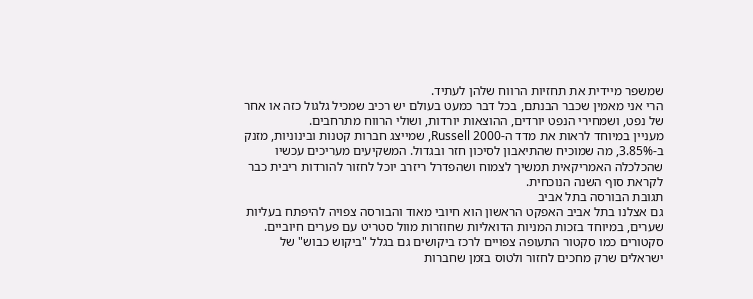שמשפר מיידית את תחזיות הרווח שלהן לעתיד.
הרי אני מאמין שכבר הבנתם, בכל דבר כמעט בעולם יש רכיב שמכיל גלגול כזה או אחר של נפט, ושמחירי הנפט יורדים, ההוצאות יורדות, ושולי הרווח מתרחבים.
מעניין במיוחד לראות את מדד ה-Russell 2000, שמייצג חברות קטנות ובינוניות, מזנק ב-3.85%, מה שמוכיח שהתיאבון לסיכון חזר ובגדול. המשקיעים מעריכים עכשיו שהכלכלה האמריקאית תמשיך לצמוח ושהפדרל ריזרב יוכל לחזור להורדות ריבית כבר לקראת סוף השנה הנוכחית.
תגובת הבורסה בתל אביב
גם אצלנו בתל אביב האפקט הראשון הוא חיובי מאוד והבורסה צפויה להיפתח בעליות שערים, במיוחד בזכות המניות הדואליות שחוזרות מוול סטריט עם פערים חיוביים. סקטורים כמו סקטור התעופה צפויים לרכז ביקושים גם בגלל "ביקוש כבוש" של ישראלים שרק מחכים לחזור ולטוס בזמן שחברות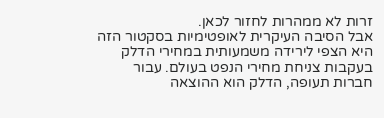זרות לא ממהרות לחזור לכאן.
אבל הסיבה העיקרית לאופטימיות בסקטור הזה היא הצפי לירידה משמעותית במחירי הדלק בעקבות צניחת מחירי הנפט בעולם. עבור חברות תעופה, הדלק הוא ההוצאה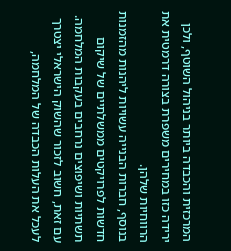המרכזית והכבדה ביותר בניהול השוטף, ולכן ירידה כזו במחירים משפרת בצורה דרמטית את הרווחיות שלהן.
בנוסף, חברות הבנייה עשויות ליהנות מהזמנות חדשות לפרויקטים ממשלתיים של שיקום תשתיות ושיפוצים נרחבים בעקבות המלחמה.
עם זאת, חשוב לזכור שהשוק הישראלי יצטרך לעכל את העלות הכבדה של המלחמה,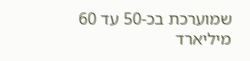שמוערכת בכ-50 עד 60 מיליארד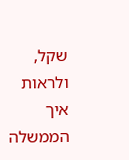שקל, ולראות איך הממשלה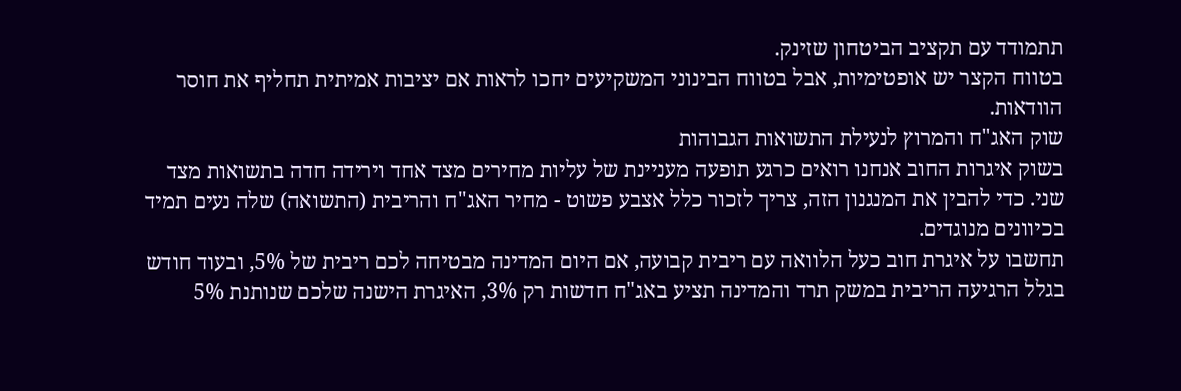תתמודד עם תקציב הביטחון שזינק.
בטווח הקצר יש אופטימיות, אבל בטווח הבינוני המשקיעים יחכו לראות אם יציבות אמיתית תחליף את חוסר הוודאות.
שוק האג"ח והמרוץ לנעילת התשואות הגבוהות
בשוק איגרות החוב אנחנו רואים כרגע תופעה מעניינת של עליות מחירים מצד אחד וירידה חדה בתשואות מצד שני. כדי להבין את המנגנון הזה, צריך לזכור כלל אצבע פשוט - מחיר האג"ח והריבית (התשואה) שלה נעים תמיד בכיוונים מנוגדים.
תחשבו על איגרת חוב כעל הלוואה עם ריבית קבועה, אם היום המדינה מבטיחה לכם ריבית של 5%, ובעוד חודש בגלל הרגיעה הריבית במשק תרד והמדינה תציע באג"ח חדשות רק 3%, האיגרת הישנה שלכם שנותנת 5%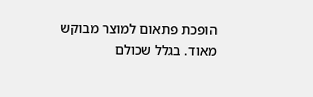הופכת פתאום למוצר מבוקש מאוד. בגלל שכולם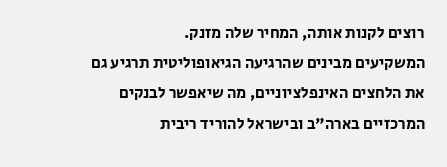רוצים לקנות אותה, המחיר שלה מזנק.
המשקיעים מבינים שהרגיעה הגיאופוליטית תרגיע גם את הלחצים האינפלציוניים, מה שיאפשר לבנקים המרכזיים בארה"ב ובישראל להוריד ריבית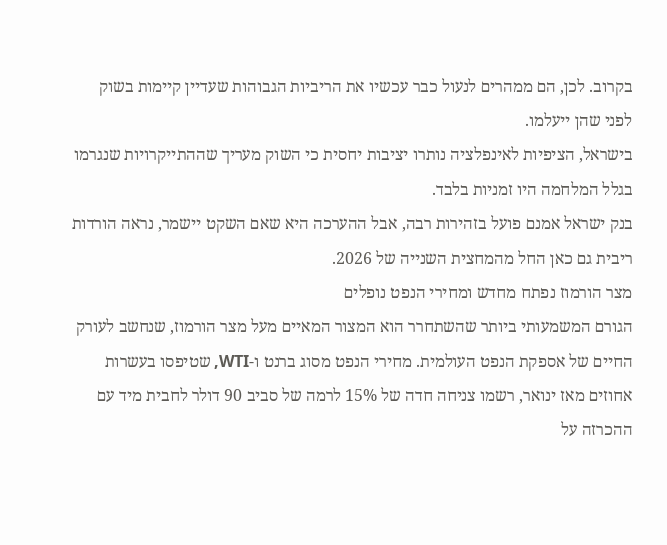בקרוב. לכן, הם ממהרים לנעול כבר עכשיו את הריביות הגבוהות שעדיין קיימות בשוק לפני שהן ייעלמו.
בישראל, הציפיות לאינפלציה נותרו יציבות יחסית כי השוק מעריך שההתייקרויות שנגרמו בגלל המלחמה היו זמניות בלבד.
בנק ישראל אמנם פועל בזהירות רבה, אבל ההערכה היא שאם השקט יישמר, נראה הורדות ריבית גם כאן החל מהמחצית השנייה של 2026.
מצר הורמוז נפתח מחדש ומחירי הנפט נופלים
הגורם המשמעותי ביותר שהשתחרר הוא המצור המאיים מעל מצר הורמוז, שנחשב לעורק החיים של אספקת הנפט העולמית. מחירי הנפט מסוג ברנט ו-WTI, שטיפסו בעשרות אחוזים מאז ינואר, רשמו צניחה חדה של 15% לרמה של סביב 90 דולר לחבית מיד עם ההכרזה על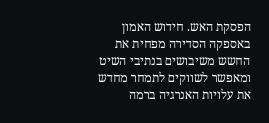הפסקת האש. חידוש האמון באספקה הסדירה מפחית את החשש משיבושים בנתיבי השיט ומאפשר לשווקים לתמחר מחדש את עלויות האנרגיה ברמה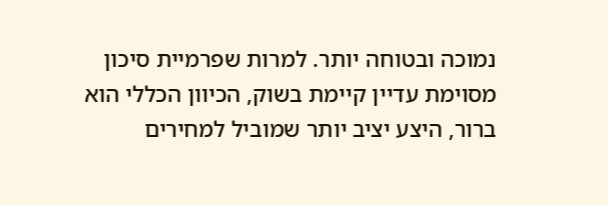נמוכה ובטוחה יותר. למרות שפרמיית סיכון מסוימת עדיין קיימת בשוק, הכיוון הכללי הוא ברור, היצע יציב יותר שמוביל למחירים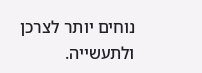נוחים יותר לצרכן ולתעשייה.